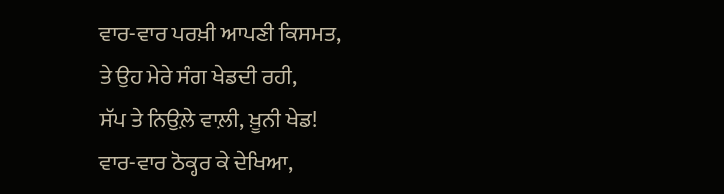ਵਾਰ-ਵਾਰ ਪਰਖ਼ੀ ਆਪਣੀ ਕਿਸਮਤ,
ਤੇ ਉਹ ਮੇਰੇ ਸੰਗ ਖੇਡਦੀ ਰਹੀ,
ਸੱਪ ਤੇ ਨਿਉਲ਼ੇ ਵਾਲ਼ੀ, ਖ਼ੂਨੀ ਖੇਡ!
ਵਾਰ-ਵਾਰ ਠੋਕ੍ਹਰ ਕੇ ਦੇਖਿਆ,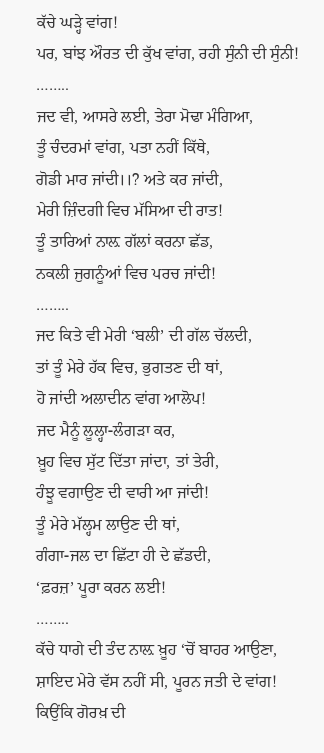ਕੱਚੇ ਘੜ੍ਹੇ ਵਾਂਗ!
ਪਰ, ਬਾਂਝ ਔਰਤ ਦੀ ਕੁੱਖ ਵਾਂਗ, ਰਹੀ ਸੁੰਨੀ ਦੀ ਸੁੰਨੀ!
……..
ਜਦ ਵੀ, ਆਸਰੇ ਲਈ, ਤੇਰਾ ਮੋਢਾ ਮੰਗਿਆ,
ਤੂੰ ਚੰਦਰਮਾਂ ਵਾਂਗ, ਪਤਾ ਨਹੀਂ ਕਿੱਥੇ,
ਗੋਡੀ ਮਾਰ ਜਾਂਦੀ।।? ਅਤੇ ਕਰ ਜਾਂਦੀ,
ਮੇਰੀ ਜ਼ਿੰਦਗੀ ਵਿਚ ਮੱਸਿਆ ਦੀ ਰਾਤ!
ਤੂੰ ਤਾਰਿਆਂ ਨਾਲ਼ ਗੱਲਾਂ ਕਰਨਾ ਛੱਡ,
ਨਕਲੀ ਜੁਗਨੂੰਆਂ ਵਿਚ ਪਰਚ ਜਾਂਦੀ!
……..
ਜਦ ਕਿਤੇ ਵੀ ਮੇਰੀ ‘ਬਲੀ’ ਦੀ ਗੱਲ ਚੱਲਦੀ,
ਤਾਂ ਤੂੰ ਮੇਰੇ ਹੱਕ ਵਿਚ, ਭੁਗਤਣ ਦੀ ਥਾਂ,
ਹੋ ਜਾਂਦੀ ਅਲਾਦੀਨ ਵਾਂਗ ਆਲੋਪ!
ਜਦ ਮੈਨੂੰ ਲੂਲ੍ਹਾ-ਲੰਗੜਾ ਕਰ,
ਖ਼ੂਹ ਵਿਚ ਸੁੱਟ ਦਿੱਤਾ ਜਾਂਦਾ, ਤਾਂ ਤੇਰੀ,
ਹੰਝੂ ਵਗਾਉਣ ਦੀ ਵਾਰੀ ਆ ਜਾਂਦੀ!
ਤੂੰ ਮੇਰੇ ਮੱਲ੍ਹਮ ਲਾਉਣ ਦੀ ਥਾਂ,
ਗੰਗਾ-ਜਲ ਦਾ ਛਿੱਟਾ ਹੀ ਦੇ ਛੱਡਦੀ,
‘ਫ਼ਰਜ਼’ ਪੂਰਾ ਕਰਨ ਲਈ!
……..
ਕੱਚੇ ਧਾਗੇ ਦੀ ਤੰਦ ਨਾਲ਼ ਖ਼ੂਹ ‘ਚੋਂ ਬਾਹਰ ਆਉਣਾ,
ਸ਼ਾਇਦ ਮੇਰੇ ਵੱਸ ਨਹੀਂ ਸੀ, ਪੂਰਨ ਜਤੀ ਦੇ ਵਾਂਗ!
ਕਿਉਂਕਿ ਗੋਰਖ਼ ਦੀ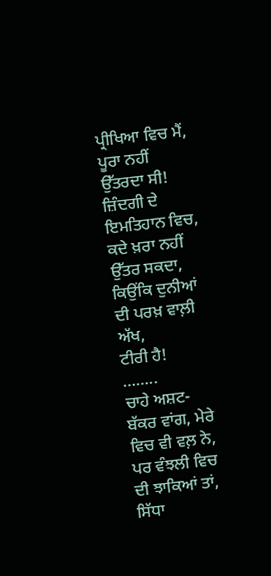ਪ੍ਰੀਖਿਆ ਵਿਚ ਮੈਂ,
ਪੂਰਾ ਨਹੀਂ ਉੱਤਰਦਾ ਸੀ!
ਜ਼ਿੰਦਗੀ ਦੇ ਇਮਤਿਹਾਨ ਵਿਚ,
ਕਦੇ ਖ਼ਰਾ ਨਹੀਂ ਉੱਤਰ ਸਕਦਾ,
ਕਿਉਂਕਿ ਦੁਨੀਆਂ ਦੀ ਪਰਖ਼ ਵਾਲ਼ੀ ਅੱਖ,
ਟੀਰੀ ਹੈ!
……..
ਚਾਹੇ ਅਸ਼ਟ-ਬੱਕਰ ਵਾਂਗ, ਮੇਰੇ ਵਿਚ ਵੀ ਵਲ਼ ਨੇ,
ਪਰ ਵੰਝਲੀ ਵਿਚ ਦੀ ਝਾਕਿਆਂ ਤਾਂ, ਸਿੱਧਾ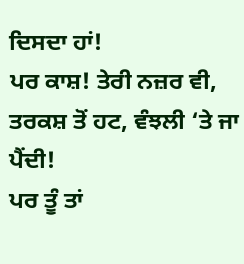ਦਿਸਦਾ ਹਾਂ!
ਪਰ ਕਾਸ਼! ਤੇਰੀ ਨਜ਼ਰ ਵੀ,
ਤਰਕਸ਼ ਤੋਂ ਹਟ, ਵੰਝਲੀ ‘ਤੇ ਜਾ ਪੈਂਦੀ!
ਪਰ ਤੂੰ ਤਾਂ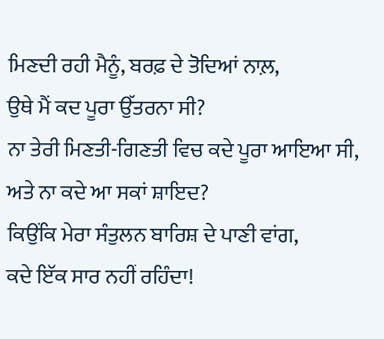ਮਿਣਦੀ ਰਹੀ ਮੈਨੂੰ, ਬਰਫ਼ ਦੇ ਤੋਦਿਆਂ ਨਾਲ਼,
ਉਥੇ ਮੈਂ ਕਦ ਪੂਰਾ ਉੱਤਰਨਾ ਸੀ?
ਨਾ ਤੇਰੀ ਮਿਣਤੀ-ਗਿਣਤੀ ਵਿਚ ਕਦੇ ਪੂਰਾ ਆਇਆ ਸੀ,
ਅਤੇ ਨਾ ਕਦੇ ਆ ਸਕਾਂ ਸ਼ਾਇਦ?
ਕਿਉਂਕਿ ਮੇਰਾ ਸੰਤੁਲਨ ਬਾਰਿਸ਼ ਦੇ ਪਾਣੀ ਵਾਂਗ,
ਕਦੇ ਇੱਕ ਸਾਰ ਨਹੀਂ ਰਹਿੰਦਾ!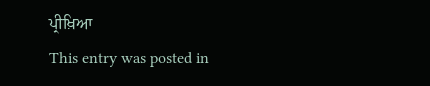ਪ੍ਰੀਖ਼ਿਆ
This entry was posted in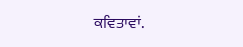ਕਵਿਤਾਵਾਂ.